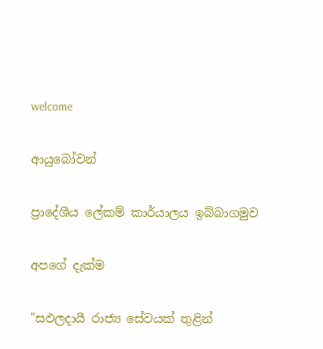welcome

ආයුබෝවන්

ප්‍රාදේශීය ලේකම් කාර්යාලය ඉබ්බාගමුව

අපගේ දැක්ම

"සඵලදායී රාජ්‍ය සේවයක් තුළින්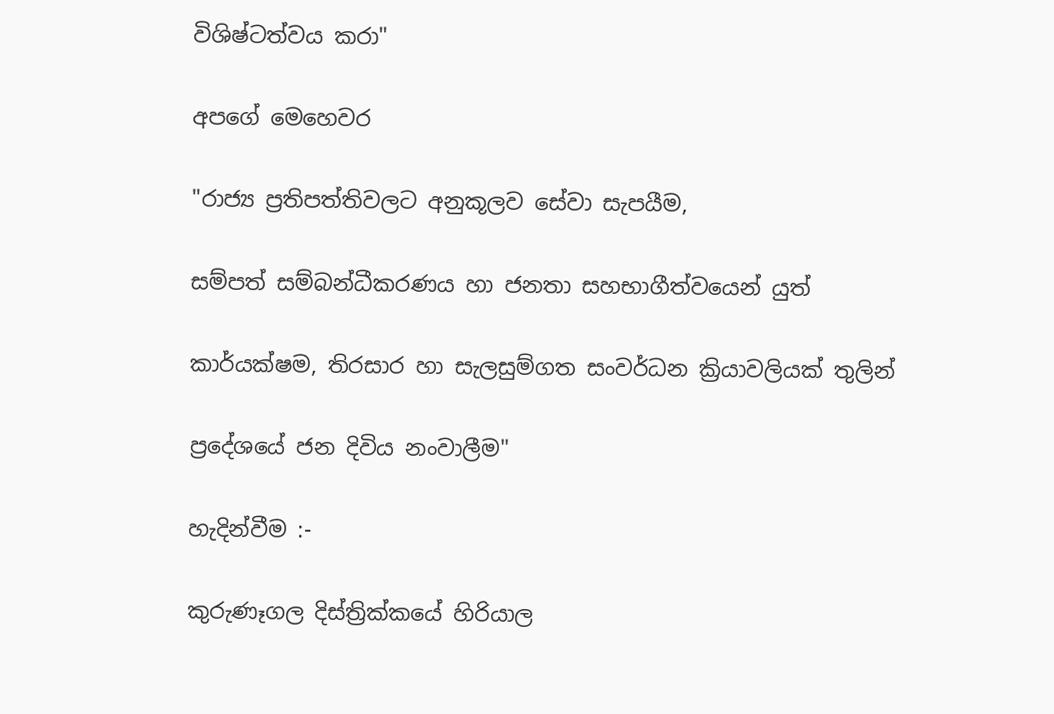විශිෂ්ටත්වය කරා"

අපගේ මෙහෙවර

"රාජ්‍ය ප්‍රතිපත්තිවලට අනුකූලව සේවා සැපයීම,

සම්පත් සම්බන්ධීකරණය හා ජනතා සහභාගීත්වයෙන් යුත්

කාර්යක්ෂම, තිරසාර හා සැලසුම්ගත සංවර්ධන ක්‍රියාවලියක් තුලින්

ප්‍රදේශයේ ජන දිවිය නංවාලීම"

හැදින්වීම :-

කුරුණෑගල දිස්ත්‍රික්කයේ හිරියාල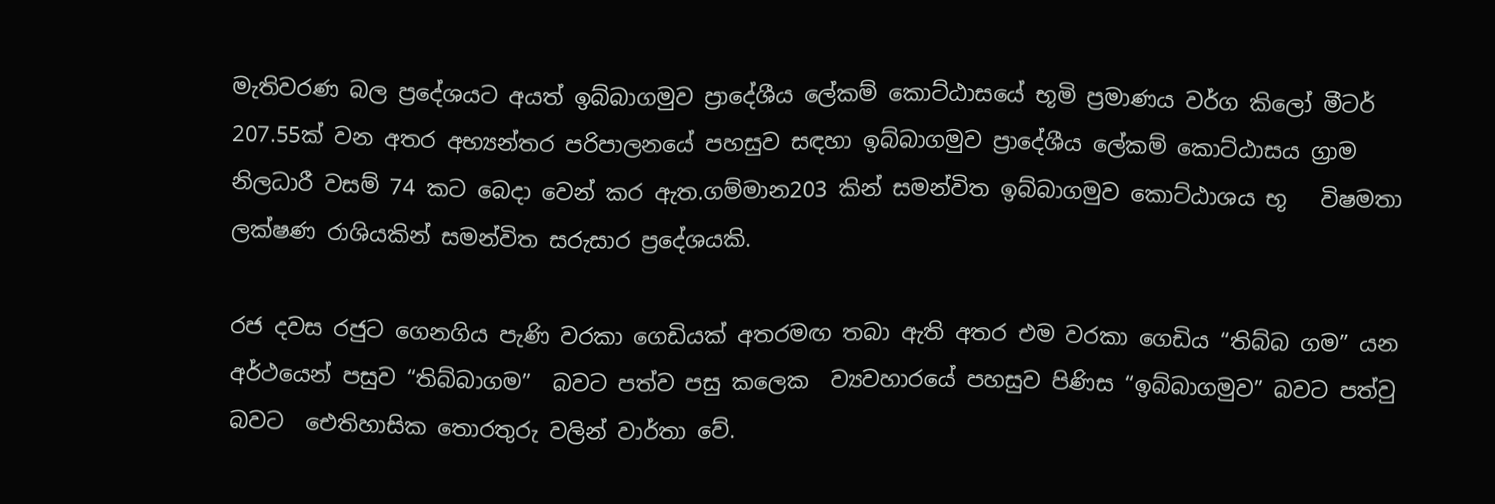මැතිවරණ බල ප්‍රදේශයට අයත් ඉබ්බාගමුව ප්‍රාදේශීය ලේකම් කොට්ඨාසයේ භූමි ප්‍රමාණය වර්ග කිලෝ මීටර් 207.55ක් වන අතර අභ්‍යන්තර පරිපාලනයේ පහසුව සඳහා ඉබ්බාගමුව ප්‍රාදේශීය ලේකම් කොට්ඨාසය ග්‍රාම නිලධාරී වසම් 74 කට බෙදා වෙන් කර ඇත.ගම්මාන203 කින් සමන්විත ඉබ්බාගමුව කොට්ඨාශය භූ   විෂමතා ලක්ෂණ රාශියකින් සමන්විත සරුසාර ප්‍රදේශයකි.

රජ දවස රජුට ගෙනගිය පැණි වරකා ගෙඩියක් අතරමඟ තබා ඇති අතර එම වරකා ගෙඩිය “තිබ්බ ගම” යන අර්ථයෙන් පසුව “තිබ්බාගම”  බවට පත්ව පසු කලෙක  ව්‍යවහාරයේ පහසුව පිණිස “ඉබ්බාගමුව” බවට පත්වු බවට ‍‍ ‍‍ඓතිහාසික තොරතුරු වලින් වාර්තා වේ.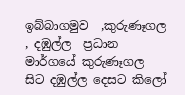ඉබ්බාගමුව  ,කුරුණෑගල , දඹුල්ල  ප්‍රධාන මාර්ගයේ කුරුණෑගල සිට දඹුල්ල දෙසට කිලෝ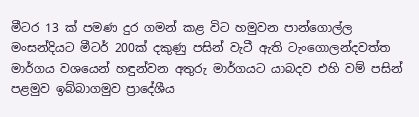මීටර 13 ක් පමණ දුර ගමන් කළ විට හමුවන පාන්ගොල්ල මංසන්දියට මීටර් 200ක් දකුණු පසින් වැටී ඇති ටැංගොලන්දවත්ත මාර්ගය වශයෙන් හඳුන්වන අතුරු මාර්ගයට යාබදව එහි වම් පසින් පළමුව ඉබ්බාගමුව ප්‍රාදේශීය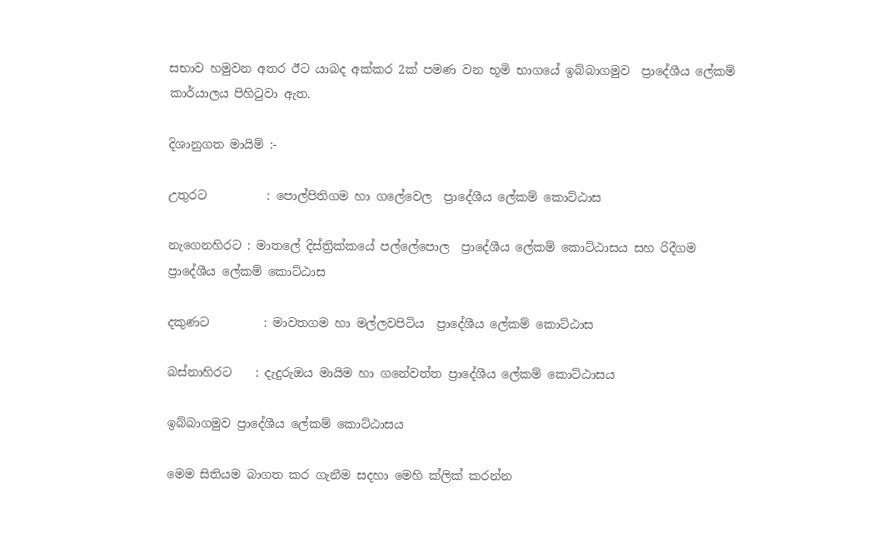සභාව හමුවන අතර ඊට යාබද අක්කර 2ක් පමණ වන භූමි භාගයේ ඉබ්බාගමුව  ප්‍රාදේශීය ලේකම් කාර්යාලය පිහිටුවා ඇත.

දිශානුගත මායිම් :-

උතුරට          : පොල්පිතිගම හා ගලේවෙල  ප්‍රාදේශීය ලේකම් කොට්ඨාස

නැගෙනහිරට : මාතලේ දිස්ත්‍රික්කයේ පල්ලේපොල  ප්‍රාදේශීය ලේකම් කොට්ඨාසය සහ රිදීගම ප්‍රාදේශීය ලේකම් කොට්ඨාස

දකුණට         : මාවතගම හා මල්ලවපිටිය  ප්‍රාදේශීය ලේකම් කොට්ඨාස

බස්නාහිරට    : දැදුරුඔය මායිම හා ගනේවත්ත ප්‍රාදේශීය ලේකම් කොට්ඨාසය

ඉබ්බාගමුව ප්‍රාදේශීය ලේකම් කොට්ඨාසය

මෙම සිතියම බාගත කර ගැනීම සදහා මෙහි ක්ලික් කරන්න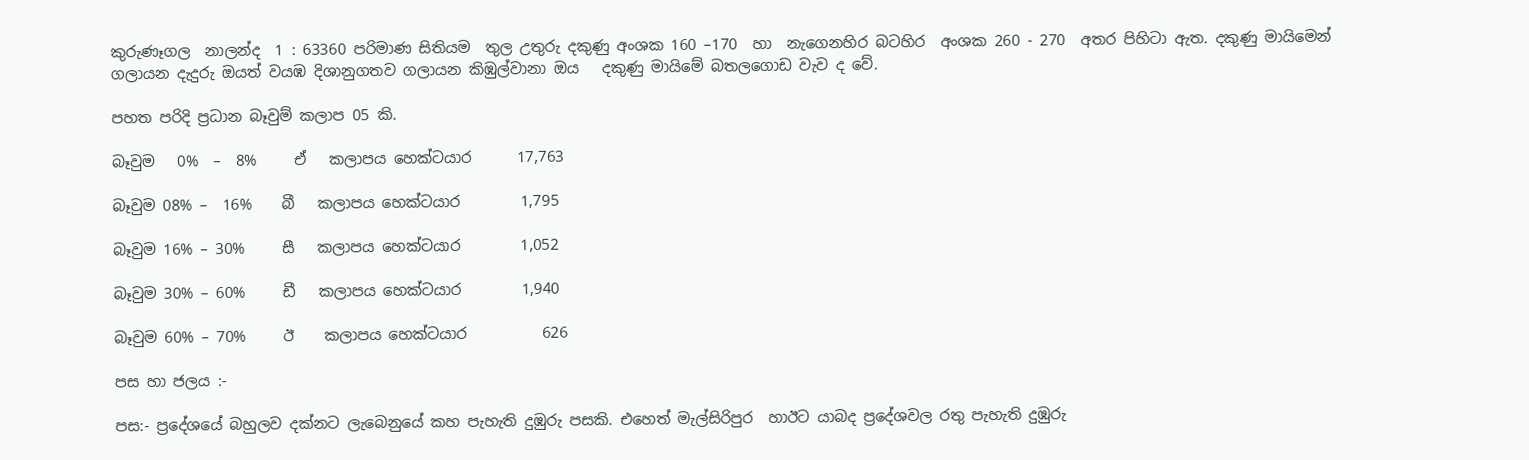කුරුණෑගල  නාලන්ද  1 : 63360 පරිමාණ සිතියම  තුල උතුරු දකුණු අංශක 160 –170  හා  නැගෙනහිර බටහිර  අංශක 260 - 270  අතර පිහිටා ඇත. දකුණු මායිමෙන් ගලායන දැදුරු ඔයත් වයඹ දිශානුගතව ගලායන කිඹුල්වානා ඔය   දකුණු මායිමේ බතලගොඩ වැව ද වේ.

පහත පරිදි ප්‍රධාන බෑවුම් කලාප 05 කි.

බෑවුම   0%  –  8%     ඒ   කලාපය හෙක්ටයාර      17,763

බෑවුම 08% –  16%    බී   කලාපය හෙක්ටයාර        1,795

බෑවුම 16% – 30%     සී   කලාපය හෙක්ටයාර        1,052

බෑවුම 30% – 60%     ඩී   කලාපය හෙක්ටයාර        1,940

බෑවුම 60% – 70%     ඊ    කලාපය හෙක්ටයාර          626

පස හා ජලය :-

පස:- ප්‍රදේශයේ බහුලව දක්නට ලැබෙනුයේ කහ පැහැති දුඹුරු පසකි. එහෙත් මැල්සිරිපුර  හාඊට යාබද ප්‍රදේශවල රතු පැහැති දුඹුරු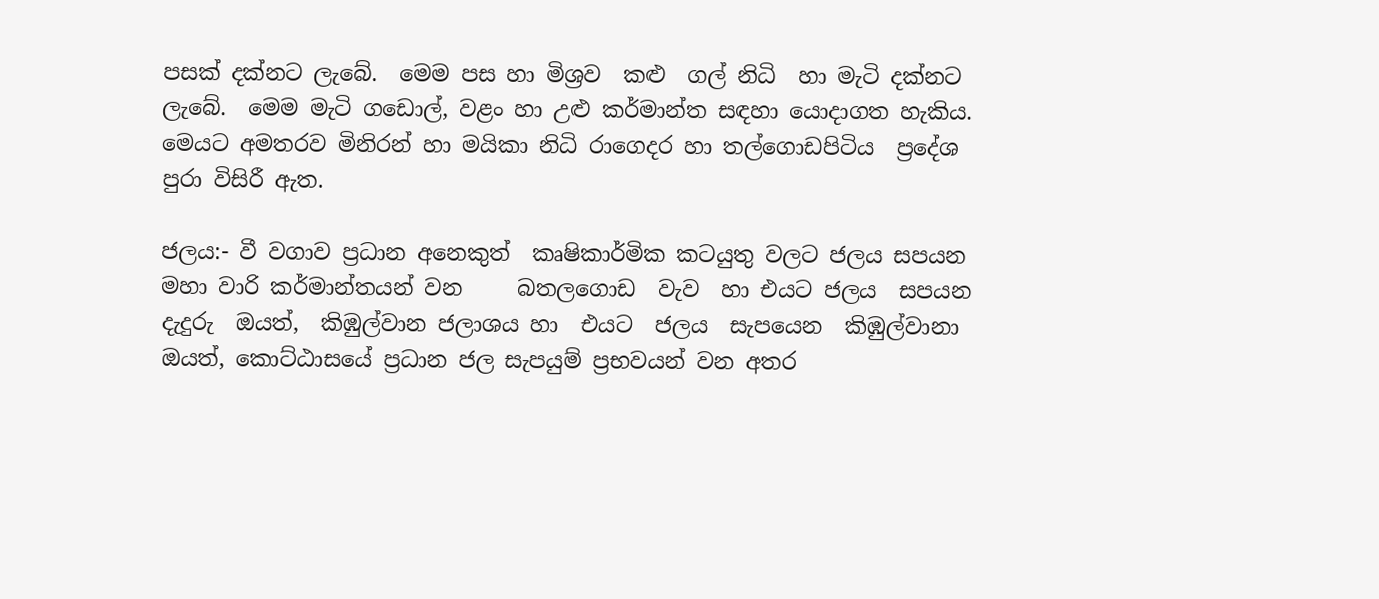පසක් දක්නට ලැබේ.  මෙම පස හා මිශ්‍රව  කළු  ගල් නිධි  හා මැටි දක්නට  ලැබේ.  මෙම මැටි ගඩොල්, වළං හා උළු කර්මාන්ත සඳහා යොදාගත හැකිය. මෙයට අමතරව මිනිරන් හා මයිකා නිධි රාගෙදර හා තල්ගොඩපිටිය  ප්‍රදේශ පුරා විසිරී ඇත.

ජලය:- වී වගාව ප්‍රධාන අනෙකුත්  කෘෂිකාර්මික කටයුතු වලට ජලය සපයන මහා වාරි කර්මාන්තයන් වන     බතලගොඩ  වැව  හා එයට ජලය  සපයන දැදුරු  ඔයත්,  කිඹුල්වාන ජලාශය හා  එයට  ජලය  සැප‍යෙන  කිඹුල්වානා ඔයත්, කොට්ඨාසයේ ප්‍රධාන ජල සැපයුම් ප්‍රභවයන් වන අතර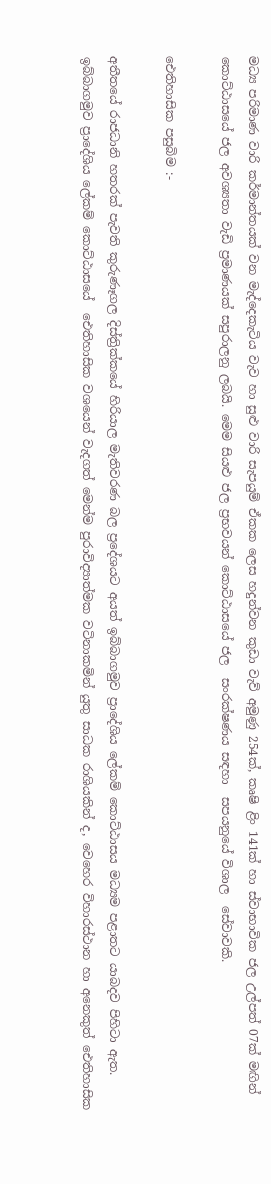මධ්‍ය පරිමාණ වාරි කර්මාන්තයක් වන මැද්දෙකැටිය වැව හා සුළු වාරි සැපයුම් ඒකක ලෙස හදුන්වන කුඩා වැව් අමුණු 254ක්, කෘෂි ළිං 141ක් හා ස්වාභාවික ජල උල්පත් 07ක් මඟින් කොට්ඨාසයේ ජල අවශ්‍යතා වැඩි ප්‍රමාණයක් සපුරාලනු ලබයි. මෙම සියළු ජල ප්‍රභවයන් කොට්ඨාසයේ ජල  සංරක්ෂණය සඳහා  සපයනුයේ විශාල  සේවාවකි.

ඓතිහාසික පසුබිම :-

අතීතයේ රාජධානි හතරක් පැවති කුරුණෑගල දිස්ත්‍රික්කයේ හිරියාල මැතිවරණ බල ප්‍රදේශයට අයත් ඉබ්බාගමුව ප්‍රාදේශිය ලේකම් කොට්ඨාසය මධ්‍යම පළාතට යාබදව පිහිටා ඇත. ඉබ්බාගමුව ප්‍රාදේශිය ලේකම් කොට්ඨාසයේ  ඓතිහාසික වශයෙන් වැදගත් මෙන්ම පුරාවිද්‍යාත්මක වටිනාකමින් යුතු සාධක රාශියකින් ද, වෙහෙර විහාරස්ථාන හා අනෙකුත් ඓතිහාසික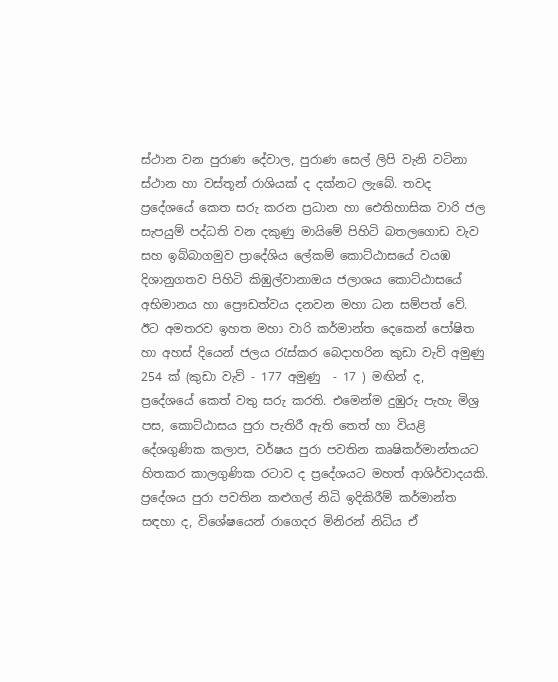ස්ථාන වන පුරාණ දේවාල, පුරාණ සෙල් ලිපි වැනි වටිනා ස්ථාන හා වස්තූන් රාශියක් ද දක්නට ලැබේ. තවද ප්‍රදේශයේ කෙත සරු කරන ප්‍රධාන හා ඓතිහාසික වාරි ජල සැපයුම් පද්ධති වන දකුණු මායිමේ පිහිටි බතලගොඩ වැව සහ ඉබ්බාගමුව ප්‍රාදේශිය ලේකම් කොට්ඨාසයේ වයඹ දිශානුගතව පිහිටි කිඹුල්වානාඔය ජලාශය කොට්ඨාසයේ අභිමානය හා ‍ප්‍රෞඩත්වය දනවන මහා ධන සම්පත් වේ. ඊට අමතරව ඉහත මහා වාරි කර්මාන්ත දෙකෙන් පෝෂිත හා අහස් දියෙන් ජලය රැස්කර බෙදාහරින කුඩා වැව් අමුණු 254 ක් (කුඩා වැව් - 177 අමුණු  - 17 ) මඟින් ද, ප්‍රදේශයේ ‍කෙත් වතු සරු කරති. එමෙන්ම දුඹුරු පැහැ මිශ්‍ර පස, කොට්ඨාසය පුරා පැතිරී ඇති තෙත් හා වියළි දේශගුණික කලාප, වර්ෂය පුරා පවතින කෘෂිකර්මාන්තයට හිතකර කාලගුණික රටාව ද ප්‍රදේශයට මහත් ආශිර්වාදයකි. ප්‍රදේශය පුරා පවතින කළුගල් නිධි ඉදිකිරීම් කර්මාන්ත සඳහා ද, විශේෂයෙන් රාගෙදර මිනිරන් නිධිය ඒ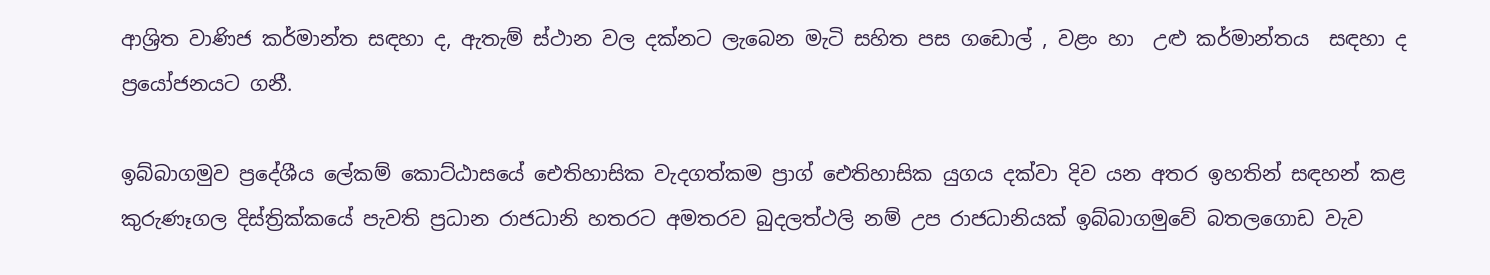ආශ්‍රිත වාණිජ කර්මාන්ත සඳහා ද, ඇතැම් ස්ථාන වල දක්නට ලැබෙන මැටි සහිත පස ගඩොල් , වළං හා  උළු කර්මාන්තය  සඳහා ද ප්‍රයෝජනයට ගනී.

ඉබ්බාගමුව ප්‍රදේශීය ලේකම් කොට්ඨාසයේ ඓතිහාසික වැදගත්කම ප්‍රාග් ඓතිහාසික යුගය දක්වා දිව යන අතර ඉහතින් සඳහන් කළ කුරුණෑගල දිස්ත්‍රික්කයේ පැවති ප්‍රධාන රාජධානි හතරට අමතරව බුදලත්ථලි නම් උප රාජධානියක් ඉබ්බාගමුවේ බතලගොඩ වැව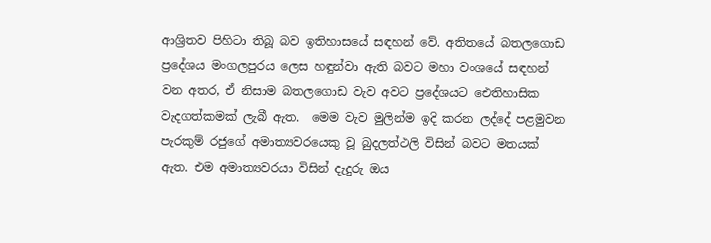ආශ්‍රිතව පිහිටා තිබූ බව ඉතිහාසයේ සඳහන් වේ. අතිතයේ බතලගොඩ ප්‍රදේශය මංගලපුරය ලෙස හඳුන්වා ඇති බවට මහා වංශයේ සඳහන් වන අතර, ඒ නිසාම බතලගොඩ වැව අවට ප්‍රදේශයට ඓතිහාසික වැදගත්කමක් ලැබී ඇත.  මෙම වැව මුලින්ම ඉදි කරන ලද්දේ පළමුවන පැරකුම් රජුගේ අමාත්‍යවරයෙකු වූ බුදලත්ථලි විසින් බවට මතයක් ඇත. එම අමාත්‍යවරයා විසින් දැදුරු ඔය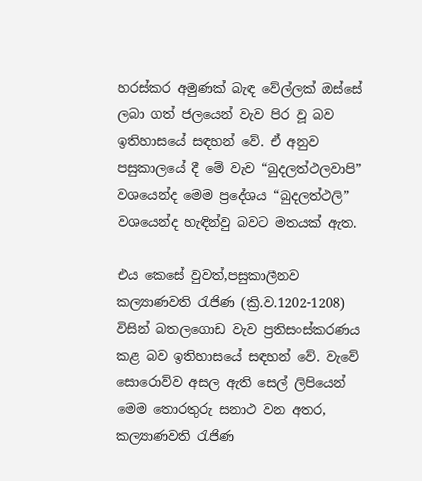හරස්කර අමුණක් බැඳ වේල්ලක් ඔස්සේ ලබා ගත් ජලයෙන් වැව පිර වූ බව ඉතිහාසයේ සඳහන් වේ. ඒ අනුව පසුකාලයේ දී මේ වැව “බුදලත්ථලවාපි” වශයෙන්ද මෙම ප්‍රදේශය “බුදලත්ථලි” වශයෙන්ද හැඳින්වු බවට මතයක් ඇත.

එය කෙසේ වුවත්,පසුකාලීනව කල්‍යාණවති රැජිණ (ක්‍රි.ව.1202-1208) විසින් බතලගොඩ වැව ප්‍රතිසංස්කරණය කළ බව ඉතිහාසයේ සඳහන් වේ. වැවේ සොරොව්ව අසල ඇති සෙල් ලිපියෙන් මෙම තොරතුරු සනාථ වන අතර, කල්‍යාණවති රැජිණ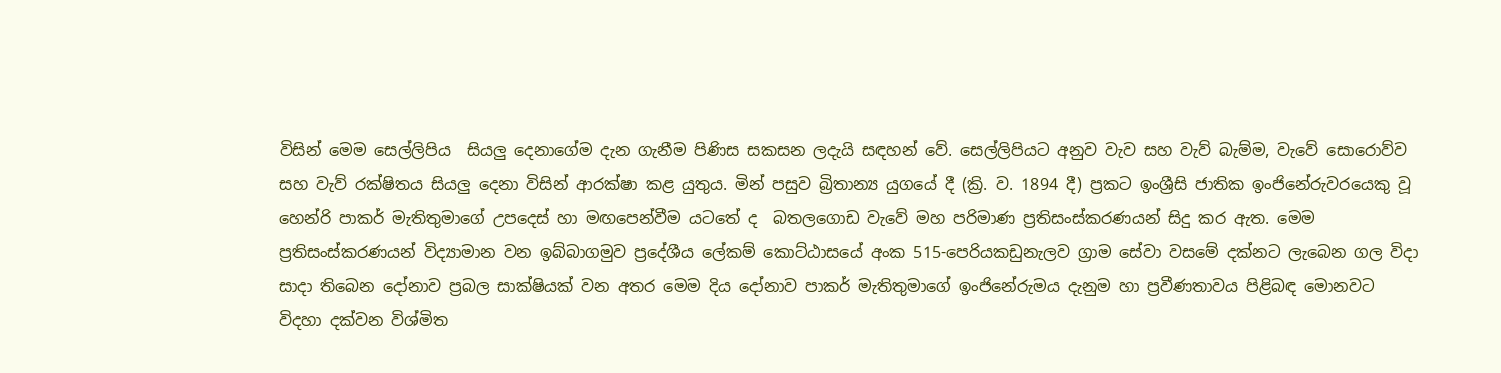විසින් මෙම සෙල්ලිපිය  සියලු දෙනාගේම දැන ගැනීම පිණිස සකසන ලදැයි සඳහන් වේ. සෙල්ලිපියට අනුව වැව සහ වැව් බැම්ම, වැවේ සොරොව්ව සහ වැව් රක්ෂිතය සියලු දෙනා විසින් ආරක්ෂා කළ යුතුය. මින් පසුව බ්‍රිතාන්‍ය යුගයේ දී (ක්‍රි. ව. 1894 දී) ප්‍රකට ඉංශ්‍රීසි ජාතික ඉංජිනේරුවරයෙකු වූ හෙන්රි පාකර් මැතිතුමාගේ උපදෙස් හා මඟපෙන්වීම යටතේ ද  බතලගොඩ වැවේ මහ පරිමාණ ප්‍රතිසංස්කරණයන් සිදු කර ඇත. මෙම ප්‍රතිසංස්කරණයන් විද්‍යාමාන වන ඉබ්බාගමුව ප්‍රදේශීය ලේකම් කොට්ඨාසයේ අංක 515-පෙරියකඩුනැලව ග්‍රාම සේවා වසමේ දක්නට ලැබෙන ගල විදා සාදා තිබෙන දෝනාව ප්‍රබල සාක්ෂියක් වන අතර මෙම දිය දෝනාව පාකර් මැතිතුමාගේ ඉංජිනේරුමය දැනුම හා ප්‍රවීණතාවය පිළිබඳ මොනවට විදහා දක්වන විශ්මිත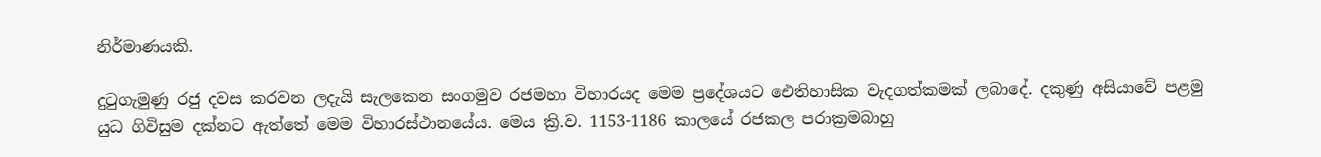නිර්මාණයකි.

දුටුගැමුණු රජු දවස කරවන ලදැයි සැලකෙන සංගමුව රජමහා විහාරයද මෙම ප්‍රදේශයට ඓතිහාසික වැදගත්කමක් ලබා‍දේ. දකුණු අසියාවේ පළමු යුධ ගිවිසුම දක්නට ඇත්තේ මෙම විහාරස්ථානයේය. මෙය ක්‍රි.ව. 1153-1186 කාලයේ රජකල පරාක්‍රමබාහු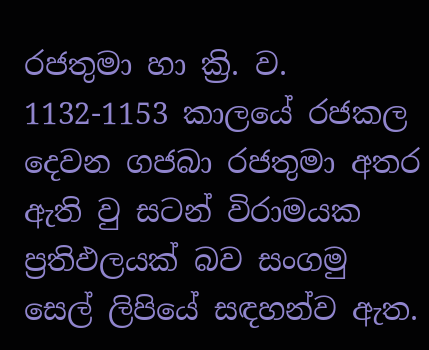රජතුමා හා ක්‍රි. ව. 1132-1153 කාලයේ රජකල දෙවන ගජබා රජතුමා අතර ඇති වු සටන් විරාමයක ප්‍රතිඵලයක් බව සංගමු සෙල් ලිපියේ සඳහන්ව ඇත.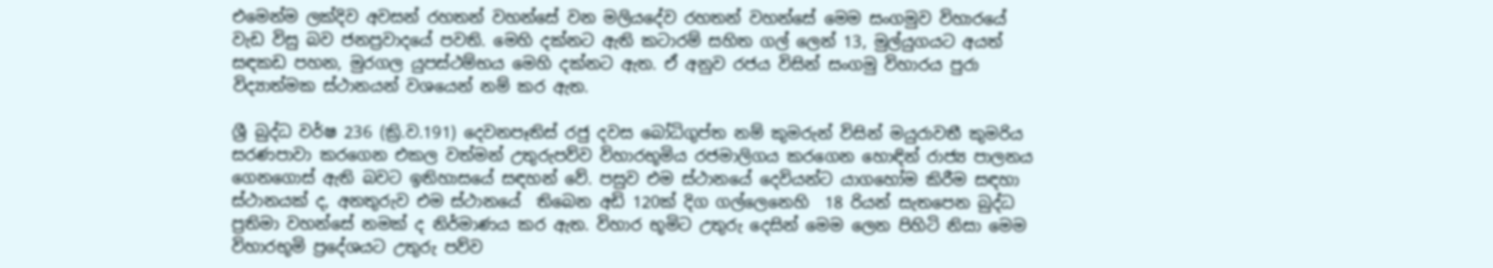එමෙන්ම ලක්දිව අවසන් රහතන් වහන්සේ වන මලියදේව රහතන් වහන්සේ මෙම සංගමුව විහාරයේ වැඩ විසු බව ජනප්‍රවාදයේ පවති. මෙහි දක්නට ඇති කටාරම් සහිත ගල් ලෙන් 13, මුල්යුගයට අයත් සඳකඩ පහන, මුරගල යුපස්ථම්භය මෙහි දක්නට ඇත. ඒ අනුව රජය විසින් සංගමු විහාරය පුරා විද්‍යාත්මක ස්ථානයන් වශයෙන් නම් කර ඇත.

ශ්‍රී බුද්ධ වර්ෂ 236 (ක්‍රි.ව.191) දෙවනපෑතිස් රජු දවස බෝධිගුප්ත නම් කුමරුන් විසින් මයුරාවතී කුමරිය සරණපාවා කරගෙන එකල වත්මන් උතුරුපව්ව විහාරභූමිය රජමාලිගය කරගෙන හොඳින් රාජ්‍ය පාලනය ගෙනගොස් ඇති බවට ඉතිහාසයේ සඳහන් වේ. පසුව එම ස්ථානයේ දෙවියන්ට යාගහෝම කිරීම සඳහා ස්ථානයක් ද, අනතුරුව එම ස්ථානයේ  තිබෙන අඩි 120ක් දිග ගල්ලෙනෙහි  18 රියන් සැතපෙන බුද්ධ ප්‍රතිමා වහන්සේ නමක් ද නිර්මාණය කර ඇත. විහාර භූමිට‍ උතුරු දෙසින් මෙම ලෙන පිහිටි නිසා මෙම විහාරභූමි ප්‍රදේශයට උතුරු පව්ව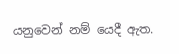යනුවෙන් නම් යෙදී ඇත.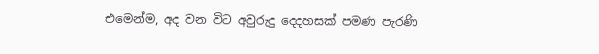එමෙන්ම, අද වන විට අවුරුදු දෙදහසක් පමණ පැරණි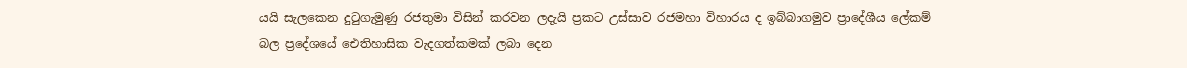යයි සැලකෙන දුටුගැමුණු රජතුමා විසින් කරවන ලදැයි ප්‍රකට උස්සාව රජමහා විහාරය ද ඉබ්බාගමුව ප්‍රාදේශීය ලේකම් බල ප්‍රදේශයේ ඓතිහාසික වැදගත්කමක් ලබා දෙන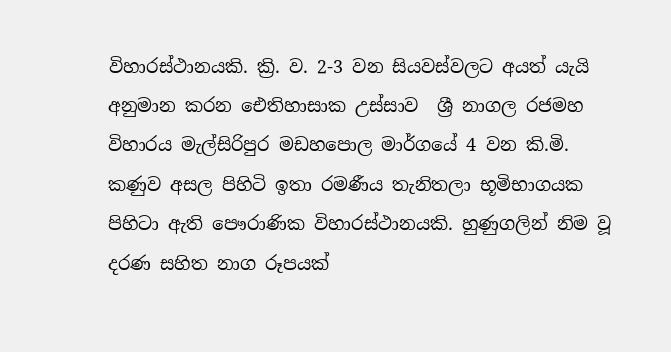විහාරස්ථානයකි. ක්‍රි. ව. 2-3 වන සියවස්වලට අයත් යැයි අනුමාන කරන ඓතිහාසාක උස්සාව  ශ්‍රී නාගල රජමහ විහාරය මැල්සිරිපුර මඩහපොල මාර්ගයේ 4 වන කි.මි. කණුව අසල පිහි‍ටි ඉතා රමණීය තැනිතලා භූමිභාගයක පිහිටා ඇති පෞරාණික විහාරස්ථානයකි. හුණුගලින් නිම වූ දරණ සහිත නාග රූපයක්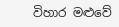විහාර මළුවේ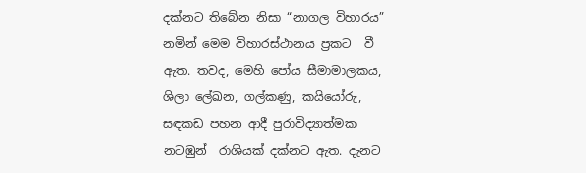දක්නට තිබේන නිසා “නාගල විහාරය” නමින් මෙම විහාරස්ථානය ප්‍රකට  වී ඇත. තවද, මෙහි පෝය සීමාමාලකය, ශිලා ලේඛන, ගල්කණු, කයියෝරු, සඳකඩ පහන ආදී පුරාවිද්‍යාත්මක නටඹුන්  රාශියක් දක්නට ඇත. දැනට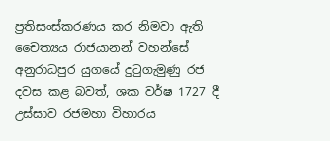ප්‍රතිසංස්කරණය කර නිමවා ඇති චෛත්‍යය රාජයානන් වහන්සේ අනුරාධපුර යුගයේ දුටුගැමුණු රජ දවස කළ බවත්, ශක වර්ෂ 1727 දී උස්සාව රජමහා විහාරය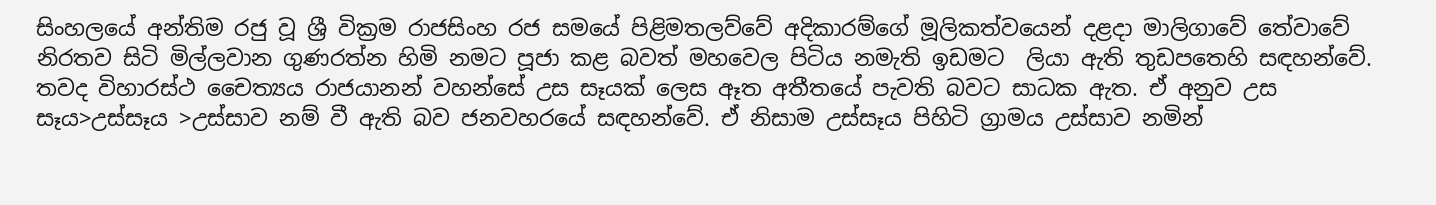සිංහලයේ අන්තිම රජු වූ ශ්‍රී වික්‍රම රාජසිංහ රජ සමයේ පිළිමතලව්වේ අදිකාරම්ගේ මූලිකත්වයෙන් දළදා මාලිගාවේ තේවාවේ නිරතව සිටි මිල්ලවාන ගුණරත්න හිමි නම‍ට පූජා කළ බවත් මහවෙල පිටිය නමැති ඉඩමට  ලියා ඇති තුඩපතෙහි සඳහන්වේ. තවද විහාරස්ථ චෛත්‍යය රාජයානන් වහන්සේ උස සෑයක් ලෙස ඈත අතීතයේ පැවති බවට සාධක ඇත. ඒ අනුව උස සෑය>උස්සෑය >උස්සාව නම් වී ඇති බව ජනවහරයේ සඳහන්වේ. ඒ නිසාම උස්සෑය පිහිටි ග්‍රාමය උස්සාව නමින්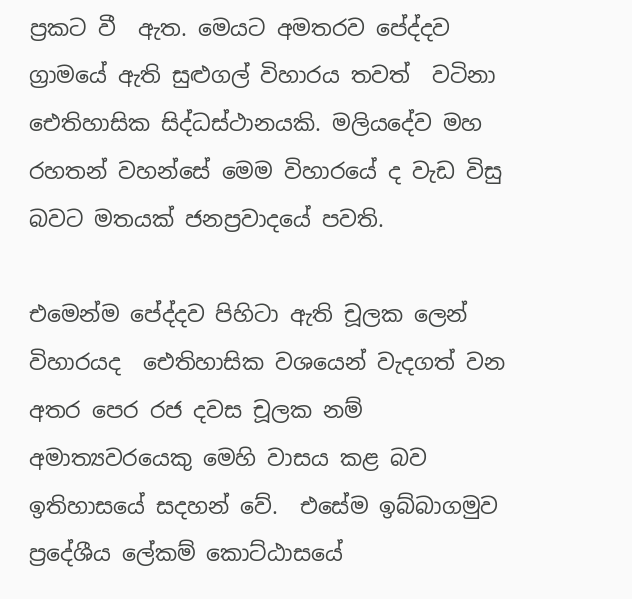ප්‍රකට වී  ඇත. මෙයට අමතරව පේද්දව ග්‍රාමයේ ඇති සුළුගල් විහාරය තවත්  වටිනා ඓතිහාසික සිද්ධස්ථානයකි. මලියදේව මහ රහතන් වහන්සේ මෙම විහාරයේ ද වැඩ විසු බවට මතයක් ජනප්‍රවාදයේ පවති.

එමෙන්ම පේද්දව පිහිටා ඇති චූලක ලෙන් විහාරයද  ඓතිහාසික වශයෙන් වැදගත් වන අතර පෙර රජ දවස චූලක නම් අමාත්‍යවරයෙකු මෙහි වාසය කළ බව ඉතිහාසයේ සදහන් වේ.  එසේම ඉබ්බාගමුව ප්‍රදේශීය ලේකම් කොට්ඨාසයේ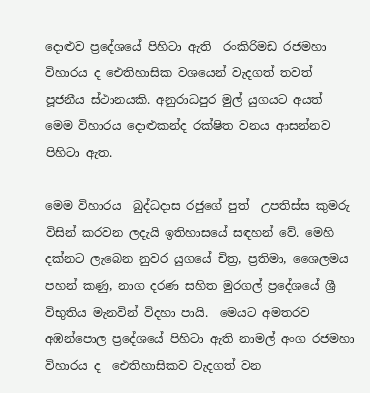දොළුව ප්‍රදේශයේ පිහිටා ඇති  රංකිරිමඩ රජමහා විහාරය ද ‍‍ඓතිහාසික වශයෙන් වැදගත් තවත් පූජනීය ස්ථානයකි. අනුරාධපුර මුල් යුගයට අයත් මෙම විහාරය දොළුකන්ද රක්ෂිත වනය ආසන්නව පිහිටා ඇත.

මෙම විහාරය  බුද්ධදාස රජුගේ පුත්  උපතිස්ස කුමරු විසින් කරවන ලදැයි ඉතිහාසයේ සඳහන් වේ. මෙහි දක්නට ලැබෙන නුවර යුගයේ චිත්‍ර, ප්‍රතිමා, ශෛලමය පහන් කණු, නාග දරණ සහිත මුරගල් ප්‍රදේශයේ ශ්‍රී විභුතිය මැනවින් විදහා පායි.  මෙයට අමතරව අඹන්පොල ප්‍රදේශයේ පිහිටා ඇති නාමල් අංග රජමහා විහාරය ද  ඓතිහාසිකව වැදගත් වන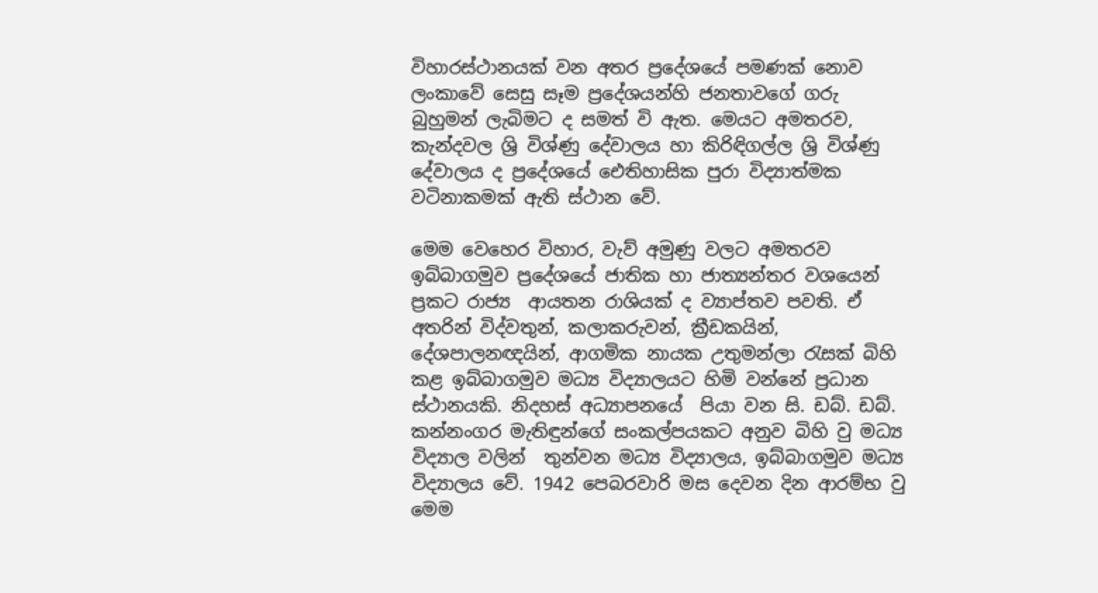විහාරස්ථානයක් වන අතර ප්‍රදේශයේ පමණක් නොව ලංකාවේ සෙසු සෑම ප්‍රදේශයන්හි ජනතාවගේ ගරු බුහුමන් ලැබිමට ද සමත් වි ඇත. මෙයට අමතරව, කැන්දවල ශ්‍රි විශ්ණු දේවාලය හා කිරිඳිගල්ල ශ්‍රි විශ්ණු දේවාලය ද ප්‍රදේශයේ ඓතිහාසික පුරා විද්‍යාත්මක වටිනාකමක් ඇති ස්ථාන වේ.

මෙම වෙහෙර විහාර, වැව් අමුණු වලට අමතරව ඉබ්බාගමුව ප්‍රදේශයේ ජාතික හා ජාත්‍යන්තර වශයෙන් ප්‍රකට රාජ්‍ය  ආයතන රාශියක් ද ව්‍යාප්තව පවති. ඒ අතරින් විද්වතුන්, කලාකරුවන්, ක්‍රීඩකයින්, දේශපාලනඥයින්, ආගමික නායක උතුමන්ලා රැසක් බිහි කළ ඉබ්බාගමුව මධ්‍ය විද්‍යාලයට හිමි වන්නේ ප්‍රධාන ස්ථානයකි. නිදහස් අධ්‍යාපනයේ  පියා වන සි. ඩබ්. ඩබ්. කන්නංගර මැතිඳුන්ගේ සංකල්පයකට අනුව බිහි වු මධ්‍ය විද්‍යාල වලින්  තුන්වන මධ්‍ය විද්‍යාලය, ඉබ්බාගමුව මධ්‍ය විද්‍යාලය වේ. 1942 පෙබරවාරි මස දෙවන දින ආරම්භ වු මෙම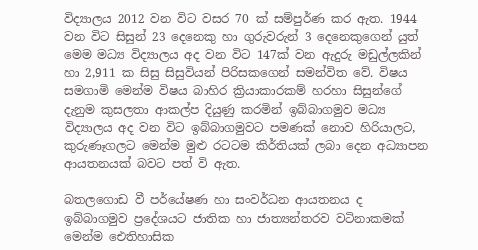විද්‍යාලය 2012 වන විට වසර 70 ක් සම්පුර්ණ කර ඇත. 1944 වන විට සිසුන් 23 දෙනෙකු හා ගුරුවරුන් 3 දෙනෙකුගෙන් යුත් මෙම මධ්‍ය විද්‍යාලය අද වන විට 147ක් වන ඇදුරු මඩුල්ලකින් හා 2,911 ක සිසු සිසුවියන් පිරිසකගෙන් සමන්විත වේ. විෂය සමගාමි මෙන්ම විෂය බාහිර ක්‍රියාකාරකම් හරහා සිසුන්ගේ දැනුම කුසලතා ආකල්ප දියුණු කරමින් ඉබ්බාගමුව මධ්‍ය විද්‍යාලය අද වන විට ඉබ්බාගමුවට පමණක් නොව හිරියාලට, කුරුණෑගලට මෙන්ම මුළු රටටම කිර්තියක් ලබා දෙන අධ්‍යාපන ආයතනයක් බවට පත් වි ඇත.

බතලගොඩ වී පර්යේෂණ හා සංවර්ධන ආයතනය ද ඉබ්බාගමුව ප්‍රදේශයට ජාතික හා ජාත්‍යන්තරව වටිනාකමක් මෙන්ම ඓතිහාසික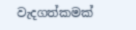වැදගත්කමක්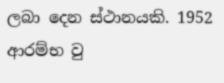ලබා දෙන ස්ථානයකි. 1952 ආරම්භ වු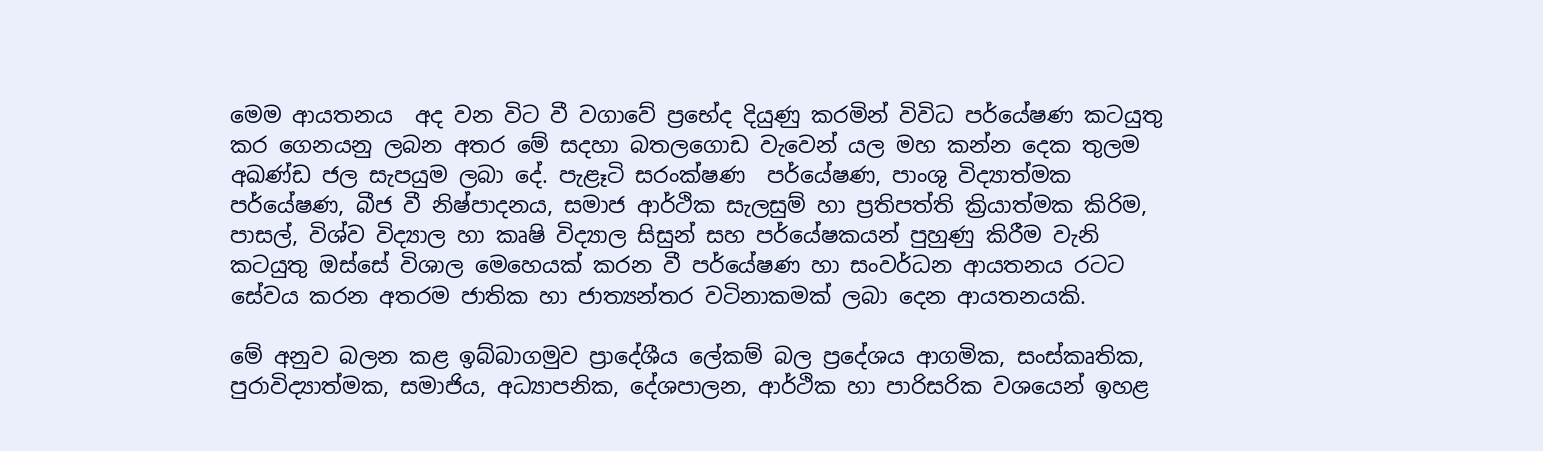මෙම ආයතනය  අද වන විට වී වගාවේ ප්‍රභේද දියුණු කරමින් විවිධ පර්යේෂණ කටයුතු කර ගෙනයනු ලබන අතර මේ සදහා බතලගොඩ වැවෙන් යල මහ කන්න දෙක තුලම අඛණ්ඩ ජල සැපයුම ලබා දේ. පැළෑටි සරංක්ෂණ  පර්යේෂණ, පාංශු විද්‍යාත්මක පර්යේෂණ, බීජ වී නිෂ්පාදනය, සමාජ ආර්ථික සැලසුම් හා ප්‍රතිපත්ති ක්‍රියාත්මක කිරිම, පාසල්, විශ්ව විද්‍යාල හා කෘෂි විද්‍යාල සිසුන් සහ පර්යේෂකයන් පුහුණු කිරීම වැනි කටයුතු ඔස්සේ විශාල මෙහෙයක් කරන වී පර්යේෂණ හා සංවර්ධන ආයතනය රටට සේවය කරන අතරම ජාතික හා ජාත්‍යන්තර වටිනාකමක් ලබා දෙන ආයතනයකි.

මේ අනුව බලන කළ ඉබ්බාගමුව ප්‍රාදේශීය ලේකම් බල ප්‍රදේශය ආගමික, සංස්කෘතික, පුරාවිද්‍යාත්මක, සමාජිය, අධ්‍යාපනික, දේශපාලන, ආර්ථික හා පාරිසරික වශයෙන් ඉහළ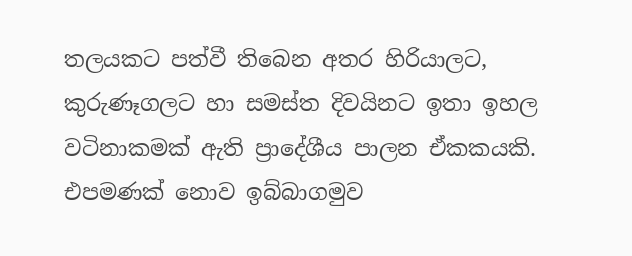තලයකට පත්වී තිබෙන අතර හිරියාලට, කුරුණෑගලට හා සමස්ත දිවයිනට ඉතා ඉහල වටිනාකමක් ඇති ප්‍රාදේශීය පාලන ඒකකයකි. එපමණක් නොව ඉබ්බාගමුව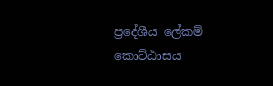ප්‍රදේශීය ලේකම් කොට්ඨාසය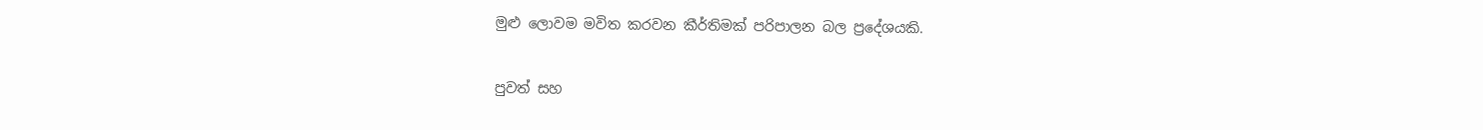මුළු ලොවම මවිත කරවන කීර්තිමක් පරිපාලන බල ප්‍රදේශයකි.

පුවත් සහ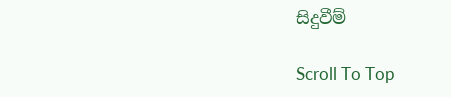සිදුවීම්

Scroll To Top